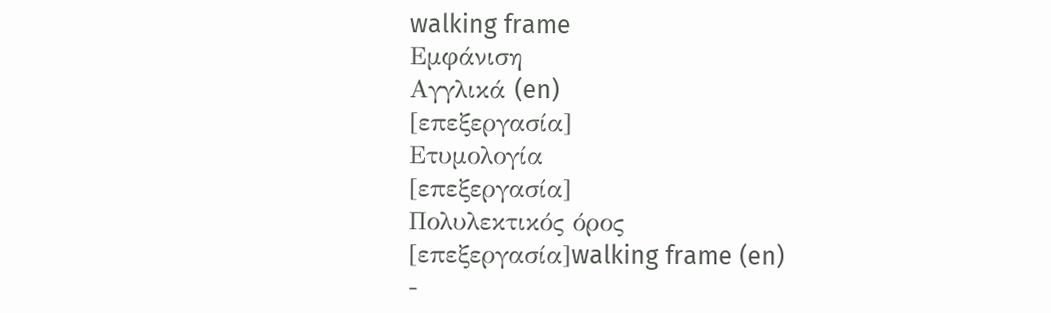walking frame
Εμφάνιση
Αγγλικά (en)
[επεξεργασία]
Ετυμολογία
[επεξεργασία]
Πολυλεκτικός όρος
[επεξεργασία]walking frame (en)
-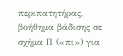περιπατητήρας, βοήθημα βάδισης σε σχήμα Π («πι») για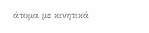άτομα με κινητικά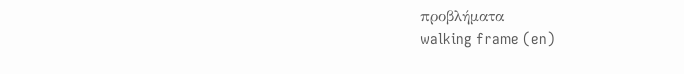προβλήματα
walking frame (en)